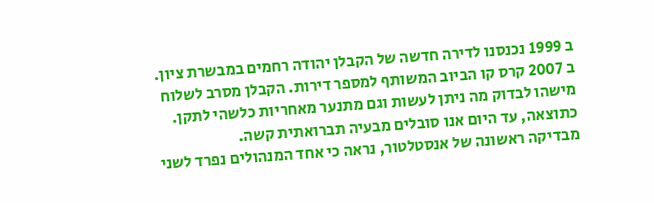ב 1999 נכנסנו לדירה חדשה של הקבלן יהודה רחמים במבשרת ציון.
ב 2007 קרס קו הביוב המשותף למספר דירות. הקבלן מסרב לשלוח מישהו לבדוק מה ניתן לעשות וגם מתנער מאחריות כלשהי לתקן. כתוצאה, עד היום אנו סובלים מבעיה תברואתית קשה.
מבדיקה ראשונה של אנסטלטור, נראה כי אחד המנהולים נפרד לשני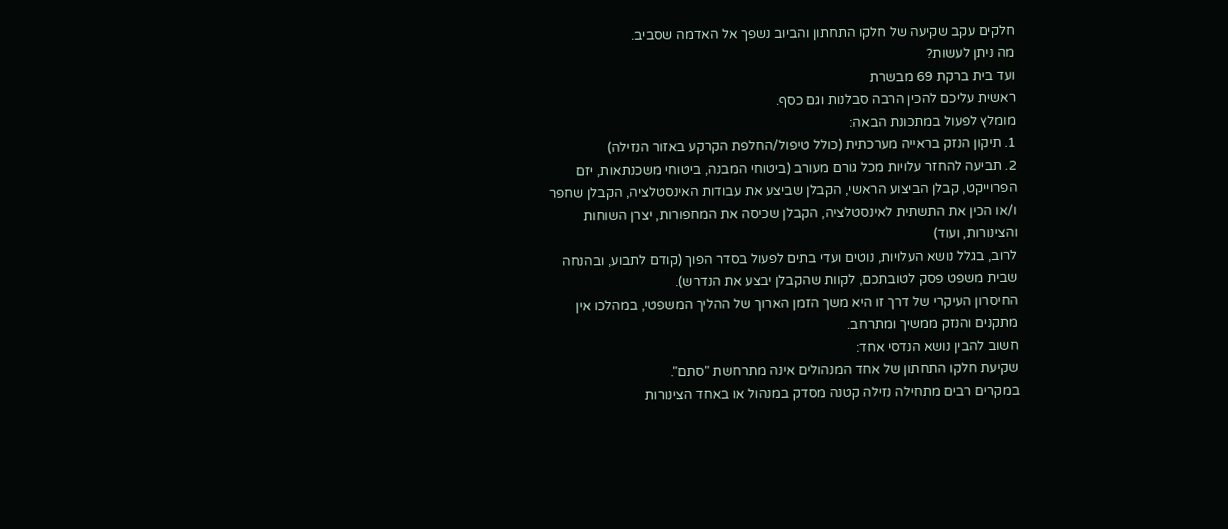חלקים עקב שקיעה של חלקו התחתון והביוב נשפך אל האדמה שסביב.
מה ניתן לעשות?
ועד בית ברקת 69 מבשרת
ראשית עליכם להכין הרבה סבלנות וגם כסף.
מומלץ לפעול במתכונת הבאה:
1. תיקון הנזק בראייה מערכתית (כולל טיפול/החלפת הקרקע באזור הנזילה)
2. תביעה להחזר עלויות מכל גורם מעורב (ביטוחי המבנה, ביטוחי משכנתאות, יזם הפרוייקט, קבלן הביצוע הראשי, הקבלן שביצע את עבודות האינסטלציה, הקבלן שחפר ו/או הכין את התשתית לאינסטלציה, הקבלן שכיסה את המחפורות, יצרן השוחות והצינורות, ועוד)
לרוב, בגלל נושא העלויות, נוטים ועדי בתים לפעול בסדר הפוך (קודם לתבוע, ובהנחה שבית משפט פסק לטובתכם, לקוות שהקבלן יבצע את הנדרש).
החיסרון העיקרי של דרך זו היא משך הזמן הארוך של ההליך המשפטי, במהלכו אין מתקנים והנזק ממשיך ומתרחב.
חשוב להבין נושא הנדסי אחד:
שקיעת חלקו התחתון של אחד המנהולים אינה מתרחשת "סתם".
במקרים רבים מתחילה נזילה קטנה מסדק במנהול או באחד הצינורות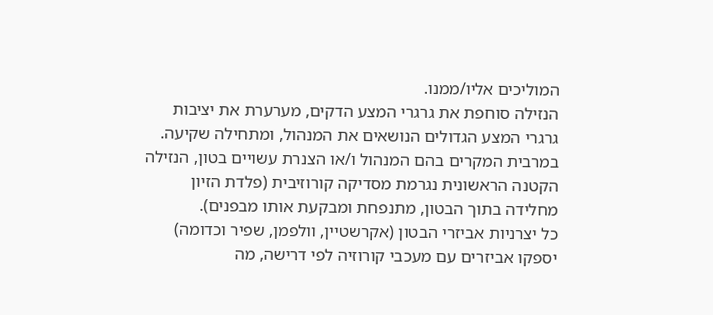המוליכים אליו/ממנו.
הנזילה סוחפת את גרגרי המצע הדקים, מערערת את יציבות גרגרי המצע הגדולים הנושאים את המנהול, ומתחילה שקיעה.
במרבית המקרים בהם המנהול ו/או הצנרת עשויים בטון, הנזילה הקטנה הראשונית נגרמת מסדיקה קורוזיבית (פלדת הזיון מחלידה בתוך הבטון, מתנפחת ומבקעת אותו מבפנים).
כל יצרניות אביזרי הבטון (אקרשטיין, וולפמן, שפיר וכדומה) יספקו אביזרים עם מעכבי קורוזיה לפי דרישה, מה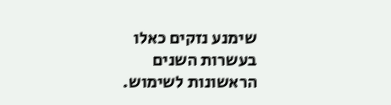שימנע נזקים כאלו בעשרות השנים הראשונות לשימוש.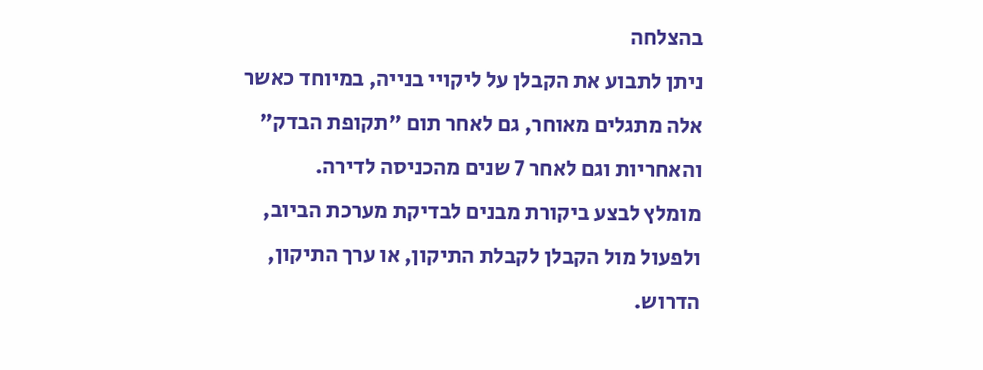בהצלחה
ניתן לתבוע את הקבלן על ליקויי בנייה, במיוחד כאשר אלה מתגלים מאוחר, גם לאחר תום "תקופת הבדק" והאחריות וגם לאחר 7 שנים מהכניסה לדירה.
מומלץ לבצע ביקורת מבנים לבדיקת מערכת הביוב, ולפעול מול הקבלן לקבלת התיקון, או ערך התיקון, הדרוש.